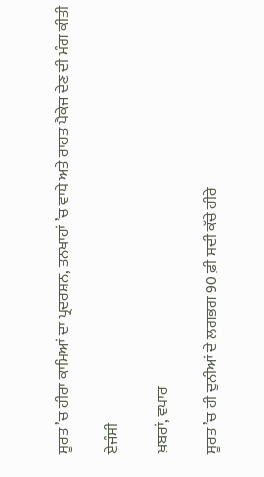ਸੂਰਤ ’ਚ ਹੀਰਾ ਕਾਮਿਆਂ ਦਾ ਪ੍ਰਦਰਸ਼ਨ, ਤਨਖਾਹਾਂ ’ਚ ਵਾਧੇ ਅਤੇ ਰਾਹਤ ਪੈਕੇਜ ਦੇਣ ਦੀ ਮੰਗ ਕੀਤੀ

ਏਜੰਸੀ

ਖ਼ਬਰਾਂ, ਵਪਾਰ

ਸੂਰਤ ’ਚ ਹੀ ਦੁਨੀਆਂ ਦੇ ਲਗਭਗ 90 ਫ਼ੀ ਸਦੀ ਕੱਚੇ ਹੀਰੇ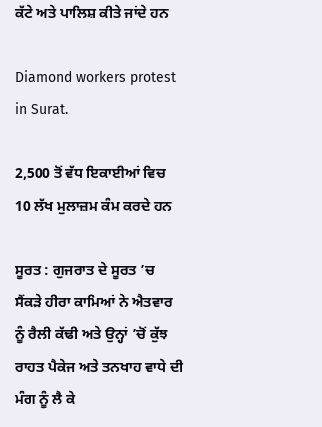ਕੱਟੇ ਅਤੇ ਪਾਲਿਸ਼ ਕੀਤੇ ਜਾਂਦੇ ਹਨ

Diamond workers protest in Surat.

2,500 ਤੋਂ ਵੱਧ ਇਕਾਈਆਂ ਵਿਚ 10 ਲੱਖ ਮੁਲਾਜ਼ਮ ਕੰਮ ਕਰਦੇ ਹਨ

ਸੂਰਤ : ਗੁਜਰਾਤ ਦੇ ਸੂਰਤ ’ਚ ਸੈਂਕੜੇ ਹੀਰਾ ਕਾਮਿਆਂ ਨੇ ਐਤਵਾਰ ਨੂੰ ਰੈਲੀ ਕੱਢੀ ਅਤੇ ਉਨ੍ਹਾਂ ’ਚੋਂ ਕੁੱਝ ਰਾਹਤ ਪੈਕੇਜ ਅਤੇ ਤਨਖਾਹ ਵਾਧੇ ਦੀ ਮੰਗ ਨੂੰ ਲੈ ਕੇ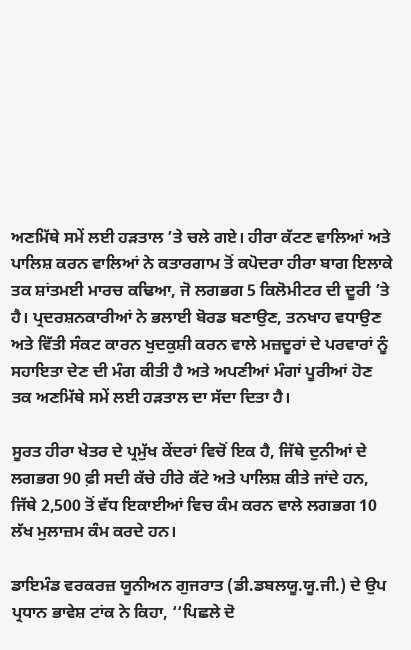ਅਣਮਿੱਥੇ ਸਮੇਂ ਲਈ ਹੜਤਾਲ ’ਤੇ ਚਲੇ ਗਏ। ਹੀਰਾ ਕੱਟਣ ਵਾਲਿਆਂ ਅਤੇ ਪਾਲਿਸ਼ ਕਰਨ ਵਾਲਿਆਂ ਨੇ ਕਤਾਰਗਾਮ ਤੋਂ ਕਪੋਦਰਾ ਹੀਰਾ ਬਾਗ ਇਲਾਕੇ ਤਕ ਸ਼ਾਂਤਮਈ ਮਾਰਚ ਕਢਿਆ, ਜੋ ਲਗਭਗ 5 ਕਿਲੋਮੀਟਰ ਦੀ ਦੂਰੀ ’ਤੇ ਹੈ। ਪ੍ਰਦਰਸ਼ਨਕਾਰੀਆਂ ਨੇ ਭਲਾਈ ਬੋਰਡ ਬਣਾਉਣ, ਤਨਖਾਹ ਵਧਾਉਣ ਅਤੇ ਵਿੱਤੀ ਸੰਕਟ ਕਾਰਨ ਖੁਦਕੁਸ਼ੀ ਕਰਨ ਵਾਲੇ ਮਜ਼ਦੂਰਾਂ ਦੇ ਪਰਵਾਰਾਂ ਨੂੰ ਸਹਾਇਤਾ ਦੇਣ ਦੀ ਮੰਗ ਕੀਤੀ ਹੈ ਅਤੇ ਅਪਣੀਆਂ ਮੰਗਾਂ ਪੂਰੀਆਂ ਹੋਣ ਤਕ ਅਣਮਿੱਥੇ ਸਮੇਂ ਲਈ ਹੜਤਾਲ ਦਾ ਸੱਦਾ ਦਿਤਾ ਹੈ।

ਸੂਰਤ ਹੀਰਾ ਖੇਤਰ ਦੇ ਪ੍ਰਮੁੱਖ ਕੇਂਦਰਾਂ ਵਿਚੋਂ ਇਕ ਹੈ, ਜਿੱਥੇ ਦੁਨੀਆਂ ਦੇ ਲਗਭਗ 90 ਫ਼ੀ ਸਦੀ ਕੱਚੇ ਹੀਰੇ ਕੱਟੇ ਅਤੇ ਪਾਲਿਸ਼ ਕੀਤੇ ਜਾਂਦੇ ਹਨ, ਜਿੱਥੇ 2,500 ਤੋਂ ਵੱਧ ਇਕਾਈਆਂ ਵਿਚ ਕੰਮ ਕਰਨ ਵਾਲੇ ਲਗਭਗ 10 ਲੱਖ ਮੁਲਾਜ਼ਮ ਕੰਮ ਕਰਦੇ ਹਨ।

ਡਾਇਮੰਡ ਵਰਕਰਜ਼ ਯੂਨੀਅਨ ਗੁਜਰਾਤ (ਡੀ.ਡਬਲਯੂ.ਯੂ.ਜੀ.) ਦੇ ਉਪ ਪ੍ਰਧਾਨ ਭਾਵੇਸ਼ ਟਾਂਕ ਨੇ ਕਿਹਾ, ‘‘ਪਿਛਲੇ ਦੋ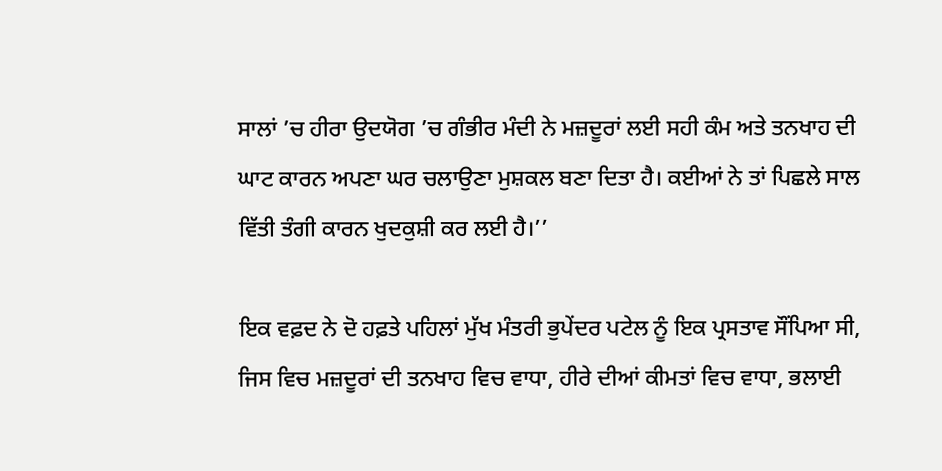ਸਾਲਾਂ ’ਚ ਹੀਰਾ ਉਦਯੋਗ ’ਚ ਗੰਭੀਰ ਮੰਦੀ ਨੇ ਮਜ਼ਦੂਰਾਂ ਲਈ ਸਹੀ ਕੰਮ ਅਤੇ ਤਨਖਾਹ ਦੀ ਘਾਟ ਕਾਰਨ ਅਪਣਾ ਘਰ ਚਲਾਉਣਾ ਮੁਸ਼ਕਲ ਬਣਾ ਦਿਤਾ ਹੈ। ਕਈਆਂ ਨੇ ਤਾਂ ਪਿਛਲੇ ਸਾਲ ਵਿੱਤੀ ਤੰਗੀ ਕਾਰਨ ਖੁਦਕੁਸ਼ੀ ਕਰ ਲਈ ਹੈ।’’

ਇਕ ਵਫ਼ਦ ਨੇ ਦੋ ਹਫ਼ਤੇ ਪਹਿਲਾਂ ਮੁੱਖ ਮੰਤਰੀ ਭੁਪੇਂਦਰ ਪਟੇਲ ਨੂੰ ਇਕ ਪ੍ਰਸਤਾਵ ਸੌਂਪਿਆ ਸੀ, ਜਿਸ ਵਿਚ ਮਜ਼ਦੂਰਾਂ ਦੀ ਤਨਖਾਹ ਵਿਚ ਵਾਧਾ, ਹੀਰੇ ਦੀਆਂ ਕੀਮਤਾਂ ਵਿਚ ਵਾਧਾ, ਭਲਾਈ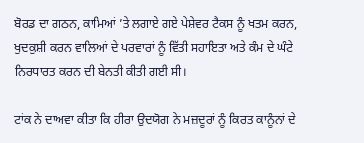ਬੋਰਡ ਦਾ ਗਠਨ, ਕਾਮਿਆਂ ’ਤੇ ਲਗਾਏ ਗਏ ਪੇਸ਼ੇਵਰ ਟੈਕਸ ਨੂੰ ਖਤਮ ਕਰਨ, ਖੁਦਕੁਸ਼ੀ ਕਰਨ ਵਾਲਿਆਂ ਦੇ ਪਰਵਾਰਾਂ ਨੂੰ ਵਿੱਤੀ ਸਹਾਇਤਾ ਅਤੇ ਕੰਮ ਦੇ ਘੰਟੇ ਨਿਰਧਾਰਤ ਕਰਨ ਦੀ ਬੇਨਤੀ ਕੀਤੀ ਗਈ ਸੀ।

ਟਾਂਕ ਨੇ ਦਾਅਵਾ ਕੀਤਾ ਕਿ ਹੀਰਾ ਉਦਯੋਗ ਨੇ ਮਜ਼ਦੂਰਾਂ ਨੂੰ ਕਿਰਤ ਕਾਨੂੰਨਾਂ ਦੇ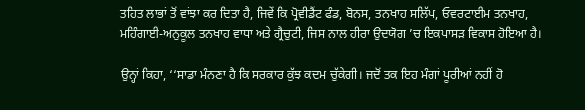ਤਹਿਤ ਲਾਭਾਂ ਤੋਂ ਵਾਂਝਾ ਕਰ ਦਿਤਾ ਹੈ, ਜਿਵੇਂ ਕਿ ਪ੍ਰੋਵੀਡੈਂਟ ਫੰਡ, ਬੋਨਸ, ਤਨਖਾਹ ਸਲਿੱਪ, ਓਵਰਟਾਈਮ ਤਨਖਾਹ, ਮਹਿੰਗਾਈ-ਅਨੁਕੂਲ ਤਨਖਾਹ ਵਾਧਾ ਅਤੇ ਗ੍ਰੈਚੁਟੀ, ਜਿਸ ਨਾਲ ਹੀਰਾ ਉਦਯੋਗ ’ਚ ਇਕਪਾਸੜ ਵਿਕਾਸ ਹੋਇਆ ਹੈ।

ਉਨ੍ਹਾਂ ਕਿਹਾ, ‘‘ਸਾਡਾ ਮੰਨਣਾ ਹੈ ਕਿ ਸਰਕਾਰ ਕੁੱਝ ਕਦਮ ਚੁੱਕੇਗੀ। ਜਦੋਂ ਤਕ ਇਹ ਮੰਗਾਂ ਪੂਰੀਆਂ ਨਹੀਂ ਹੋ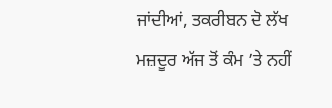ਜਾਂਦੀਆਂ, ਤਕਰੀਬਨ ਦੋ ਲੱਖ ਮਜ਼ਦੂਰ ਅੱਜ ਤੋਂ ਕੰਮ ’ਤੇ ਨਹੀਂ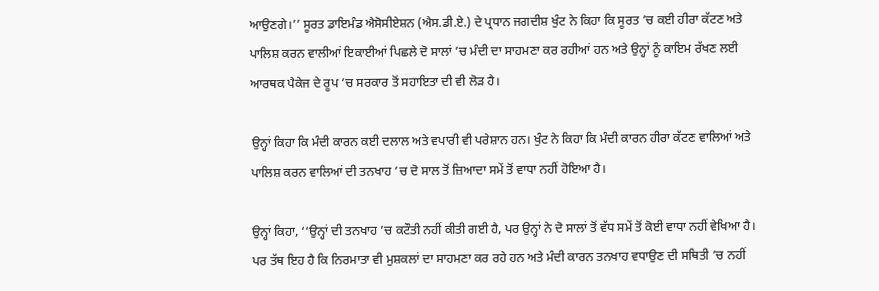ਆਉਣਗੇ।’’ ਸੂਰਤ ਡਾਇਮੰਡ ਐਸੋਸੀਏਸ਼ਨ (ਐਸ.ਡੀ.ਏ.) ਦੇ ਪ੍ਰਧਾਨ ਜਗਦੀਸ਼ ਖੁੰਟ ਨੇ ਕਿਹਾ ਕਿ ਸੂਰਤ ’ਚ ਕਈ ਹੀਰਾ ਕੱਟਣ ਅਤੇ ਪਾਲਿਸ਼ ਕਰਨ ਵਾਲੀਆਂ ਇਕਾਈਆਂ ਪਿਛਲੇ ਦੋ ਸਾਲਾਂ ’ਚ ਮੰਦੀ ਦਾ ਸਾਹਮਣਾ ਕਰ ਰਹੀਆਂ ਹਨ ਅਤੇ ਉਨ੍ਹਾਂ ਨੂੰ ਕਾਇਮ ਰੱਖਣ ਲਈ ਆਰਥਕ ਪੈਕੇਜ ਦੇ ਰੂਪ ’ਚ ਸਰਕਾਰ ਤੋਂ ਸਹਾਇਤਾ ਦੀ ਵੀ ਲੋੜ ਹੈ।

ਉਨ੍ਹਾਂ ਕਿਹਾ ਕਿ ਮੰਦੀ ਕਾਰਨ ਕਈ ਦਲਾਲ ਅਤੇ ਵਪਾਰੀ ਵੀ ਪਰੇਸ਼ਾਨ ਹਨ। ਖੁੰਟ ਨੇ ਕਿਹਾ ਕਿ ਮੰਦੀ ਕਾਰਨ ਹੀਰਾ ਕੱਟਣ ਵਾਲਿਆਂ ਅਤੇ ਪਾਲਿਸ਼ ਕਰਨ ਵਾਲਿਆਂ ਦੀ ਤਨਖਾਹ ’ਚ ਦੋ ਸਾਲ ਤੋਂ ਜ਼ਿਆਦਾ ਸਮੇਂ ਤੋਂ ਵਾਧਾ ਨਹੀਂ ਹੋਇਆ ਹੈ।

ਉਨ੍ਹਾਂ ਕਿਹਾ, ‘‘ਉਨ੍ਹਾਂ ਦੀ ਤਨਖਾਹ ’ਚ ਕਟੌਤੀ ਨਹੀਂ ਕੀਤੀ ਗਈ ਹੈ, ਪਰ ਉਨ੍ਹਾਂ ਨੇ ਦੋ ਸਾਲਾਂ ਤੋਂ ਵੱਧ ਸਮੇਂ ਤੋਂ ਕੋਈ ਵਾਧਾ ਨਹੀਂ ਵੇਖਿਆ ਹੈ। ਪਰ ਤੱਥ ਇਹ ਹੈ ਕਿ ਨਿਰਮਾਤਾ ਵੀ ਮੁਸ਼ਕਲਾਂ ਦਾ ਸਾਹਮਣਾ ਕਰ ਰਹੇ ਹਨ ਅਤੇ ਮੰਦੀ ਕਾਰਨ ਤਨਖਾਹ ਵਧਾਉਣ ਦੀ ਸਥਿਤੀ ’ਚ ਨਹੀਂ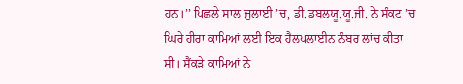ਹਨ।’’ ਪਿਛਲੇ ਸਾਲ ਜੁਲਾਈ ’ਚ, ਡੀ.ਡਬਲਯੂ.ਯੂ.ਜੀ. ਨੇ ਸੰਕਟ ’ਚ ਘਿਰੇ ਹੀਰਾ ਕਾਮਿਆਂ ਲਈ ਇਕ ਹੈਲਪਲਾਈਨ ਨੰਬਰ ਲਾਂਚ ਕੀਤਾ ਸੀ। ਸੈਂਕੜੇ ਕਾਮਿਆਂ ਨੇ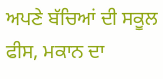ਅਪਣੇ ਬੱਚਿਆਂ ਦੀ ਸਕੂਲ ਫੀਸ, ਮਕਾਨ ਦਾ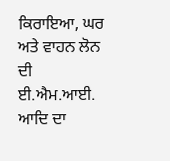ਕਿਰਾਇਆ, ਘਰ ਅਤੇ ਵਾਹਨ ਲੋਨ ਦੀ ਈ.ਐਮ.ਆਈ. ਆਦਿ ਦਾ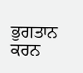ਭੁਗਤਾਨ ਕਰਨ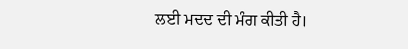ਲਈ ਮਦਦ ਦੀ ਮੰਗ ਕੀਤੀ ਹੈ।